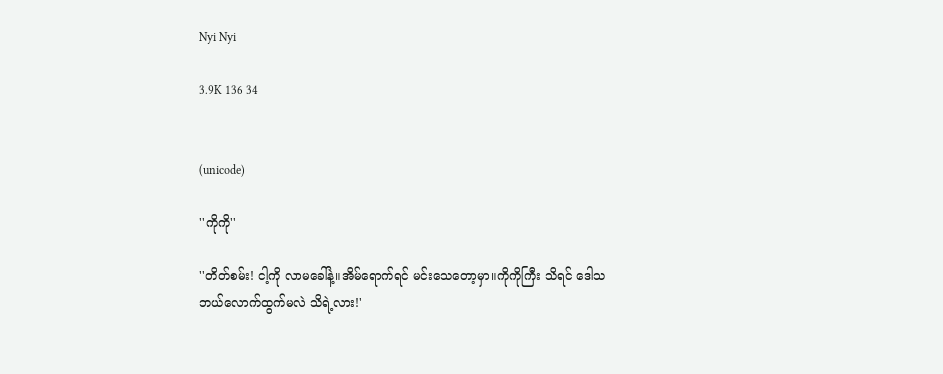Nyi Nyi

3.9K 136 34


(unicode)

''ကိုကို''

''တိတ်စမ်း! ငါ့ကို လာမခေါ်နဲ့။အိမ်ရောက်ရင် မင်းသေတော့မှာ။ကိုကိုကြီး သိရင် ဒေါသဘယ်လောက်ထွက်မလဲ သိရဲ့လား!'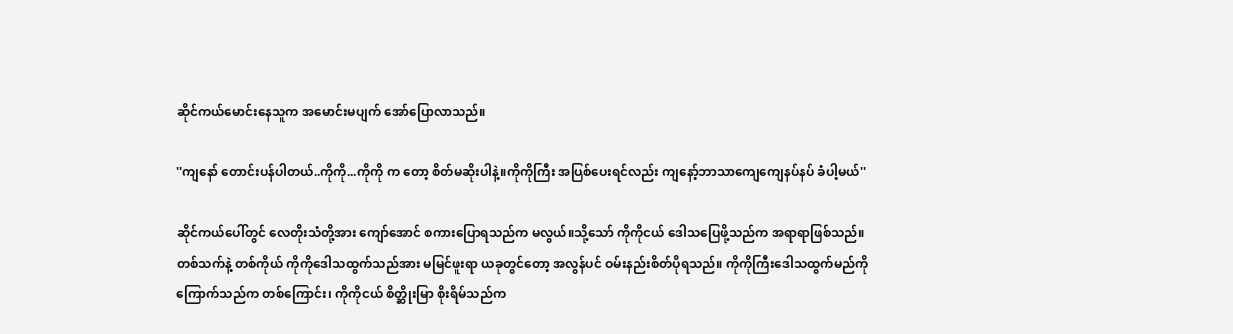ဆိုင်ကယ်မောင်းနေသူက အမောင်းမပျက် အော်ပြောလာသည်။

''ကျနော် တောင်းပန်ပါတယ်..ကိုကို...ကိုကို က တော့ စိတ်မဆိုးပါနဲ့။ကိုကိုကြီး အပြစ်ပေးရင်လည်း ကျနော့်ဘာသာကျေကျေနပ်နပ် ခံပါ့မယ်''

ဆိုင်ကယ်ပေါ်တွင် လေတိုးသံတို့အား ကျော်အောင် စကားပြောရသည်က မလွယ်။သို့သော် ကိုကိုငယ် ဒေါသပြေဖို့သည်က အရာရာဖြစ်သည်။ တစ်သက်နဲ့ တစ်ကိုယ် ကိုကိုဒေါသထွက်သည်အား မမြင်ဖူးရာ ယခုတွင်တော့ အလွန်ပင် ဝမ်းနည်းစိတ်ပိုရသည်။ ကိုကိုကြီးဒေါသထွက်မည်ကို ကြောက်သည်က တစ်ကြောင်း၊ ကိုကိုငယ် စိတ္ဆိုးမြာ စိုးရိမ်သည်က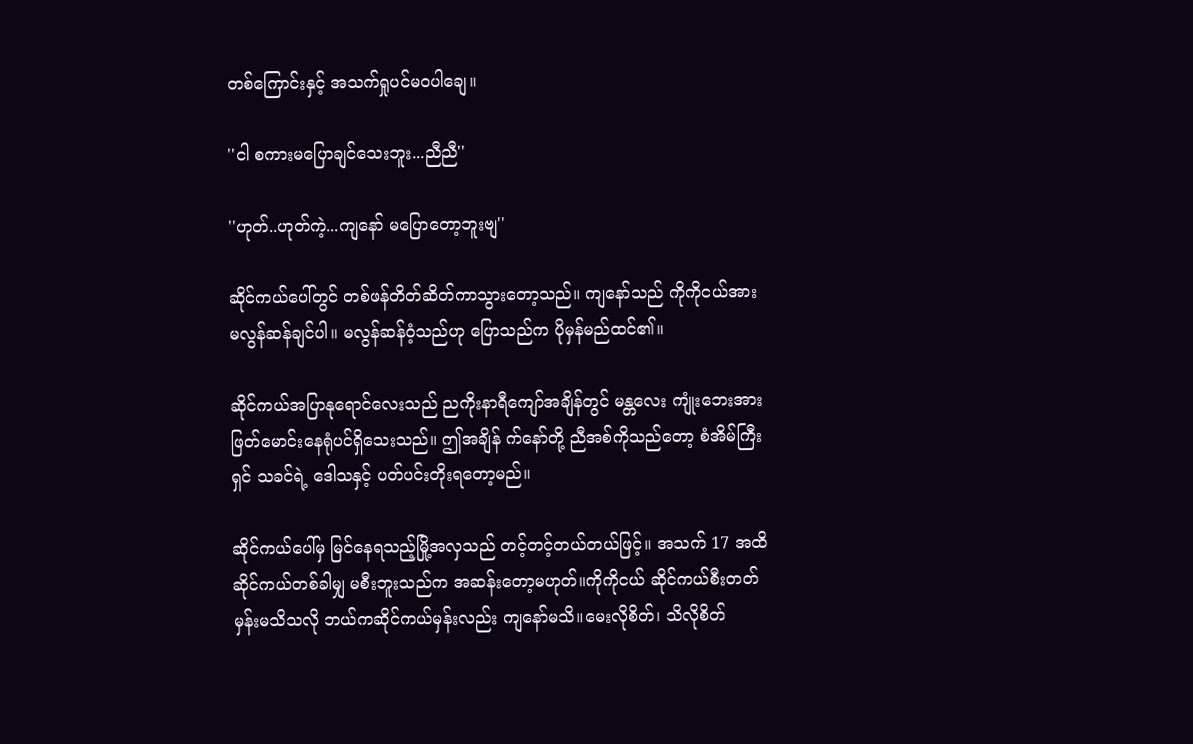တစ်ကြောင်းနှင့် အသက်ရှုပင်မဝပါချေ။

''ငါ စကားမပြောချင်သေးဘူး...ညီညီ''

''ဟုတ်..ဟုတ်ကဲ့...ကျနော် မပြောတော့ဘူးဗျ''

ဆိုင်ကယ်ပေါ်တွင် တစ်ဖန်တိတ်ဆိတ်ကာသွားတော့သည်။ ကျနော်သည် ကိုကိုငယ်အား မလွန်ဆန်ချင်ပါ။ မလွန်ဆန်ဝံ့သည်ဟု ပြောသည်က ပိုမှန်မည်ထင်၏။

ဆိုင်ကယ်အပြာနုရောင်လေးသည် ညကိုးနာရီကျော်အချိန်တွင် မန္တလေး ကျုံးဘေးအား ဖြတ်မောင်းနေရုံပင်ရှိသေးသည်။ ဤအချိန် က်နော်တို့ ညီအစ်ကိုသည်တော့ စံအိမ်ကြီးရှင် သခင်ရဲ့ ဒေါသနှင့် ပတ်ပင်းတိုးရတော့မည်။

ဆိုင်ကယ်ပေါ်မှ မြင်နေရသည့်မြို့အလှသည် တင့်တင့်တယ်တယ်ဖြင့်။ အသက် 17 အထိ ဆိုင်ကယ်တစ်ခါမျှ မစီးဘူးသည်က အဆန်းတော့မဟုတ်။ကိုကိုငယ် ဆိုင်ကယ်စီးတတ်မှန်းမသိသလို ဘယ်ကဆိုင်ကယ်မှန်းလည်း ကျနော်မသိ။မေးလိုစိတ်၊ သိလိုစိတ်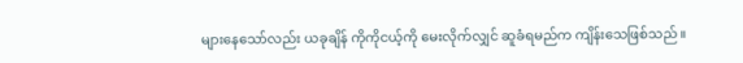များနေသော်လည်း ယခုချိန် ကိုကိုငယ့်ကို မေးလိုက်လျှင် ဆူခံရမည်က ကျိန်းသေဖြစ်သည်။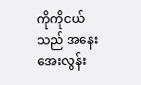ကိုကိုငယ်သည် အနေးအေးလွန်း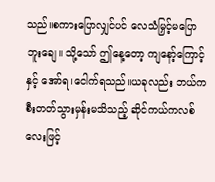သည်။စကားပြောလျှင်ပင် လေသံမြှင့်မပြောဘူးချေ။ သို့သော် ဤနေ့တော့ ကျနော့်ကြောင့်နှင့် အော်ရ၊ငေါက်ရသည်။ယခုလည်း ဘယ်ကစီးတတ်သွားမှန်းမသိသည့် ဆိုင်ကယ်ကလစ်လေးဖြင့်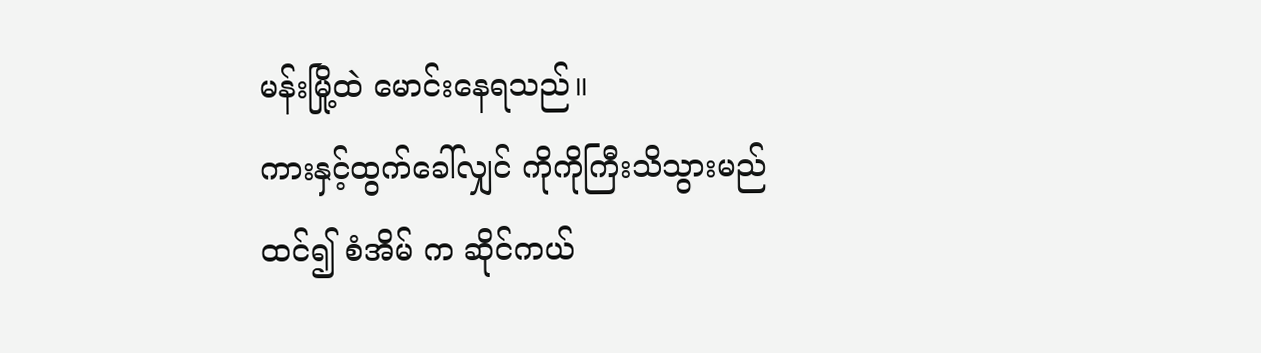မန်းမြို့ထဲ မောင်းနေရသည်။
ကားနှင့်ထွက်ခေါ်လျှင် ကိုကိုကြီးသိသွားမည်ထင်၍ စံအိမ် က ဆိုင်ကယ်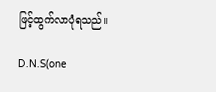ဖြင့်ထွက်လာပုံရသည်။

D.N.S(one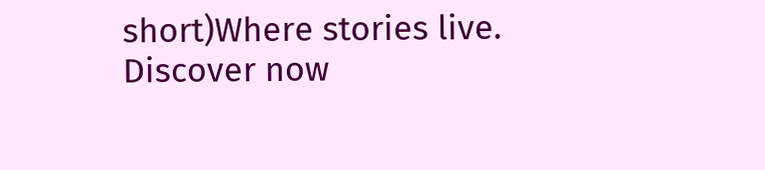short)Where stories live. Discover now